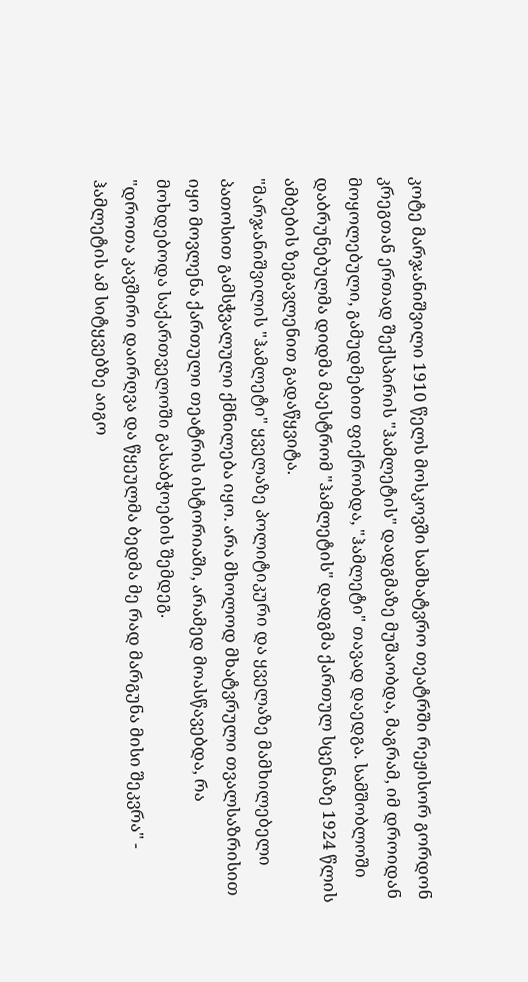კოტე მარჯანიშვილი 1910 წელს მოსკოვში სამხატვრო თეატრში რეჟისორ გორდონ კრეგთან ერთად შექსპირის "ჰამლეტის" დადგმაზე მუშაობდა, მაგრამ, იმ დროიდან მოყოლებული, გამუდმებით ფიქრობდა, "ჰამლეტი" თავად დაედგა. სამშობლოში დაბრუნებულმა დიდმა მაესტრომ "ჰამლეტის" დადგმა ქართულ სცენაზე 1924 წლის ამბების ზეგავლენით გადაწყვიტა.
"მარჯანიშვილის "ჰამლეტი" ყველაზე პოლიტიკური და ყველაზე მამხილებელი პათოსით გამსჭვალული ქმნილება იყო. არა მხოლოდ მხატვრული თვალსაზრისით იყო მოვლენა ქართული თეატრის ისტორიაში, არამედ მოასწავებდა, რა მოხდებოდა საქართველოში გასაბჭოების შემდეგ.
"დროთა კავშირი დაირღვა და წყეულმა ბედმა მე რად მარგუნა მისი შეკვრა" - ჰამლეტის ამ სიტყვებზე აიგო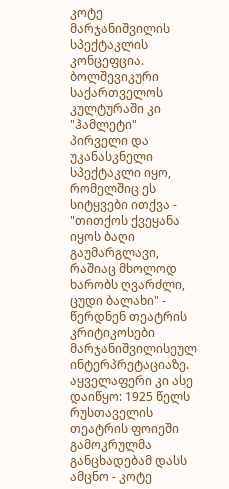კოტე მარჯანიშვილის სპექტაკლის კონცეფცია. ბოლშევიკური საქართველოს კულტურაში კი "ჰამლეტი" პირველი და უკანასკნელი სპექტაკლი იყო, რომელშიც ეს სიტყვები ითქვა - "თითქოს ქვეყანა იყოს ბაღი გაუმარგლავი, რაშიაც მხოლოდ ხარობს ღვარძლი, ცუდი ბალახი" - წერდნენ თეატრის კრიტიკოსები მარჯანიშვილისეულ ინტერპრეტაციაზე.
აყველაფერი კი ასე დაიწყო: 1925 წელს რუსთაველის თეატრის ფოიეში გამოკრულმა განცხადებამ დასს ამცნო - კოტე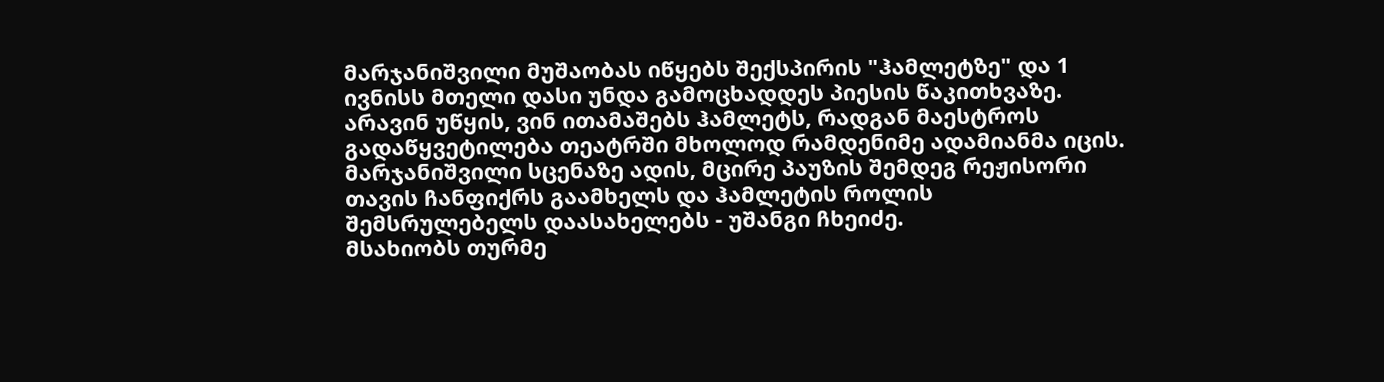მარჯანიშვილი მუშაობას იწყებს შექსპირის "ჰამლეტზე" და 1 ივნისს მთელი დასი უნდა გამოცხადდეს პიესის წაკითხვაზე. არავინ უწყის, ვინ ითამაშებს ჰამლეტს, რადგან მაესტროს გადაწყვეტილება თეატრში მხოლოდ რამდენიმე ადამიანმა იცის. მარჯანიშვილი სცენაზე ადის, მცირე პაუზის შემდეგ რეჟისორი თავის ჩანფიქრს გაამხელს და ჰამლეტის როლის შემსრულებელს დაასახელებს - უშანგი ჩხეიძე.
მსახიობს თურმე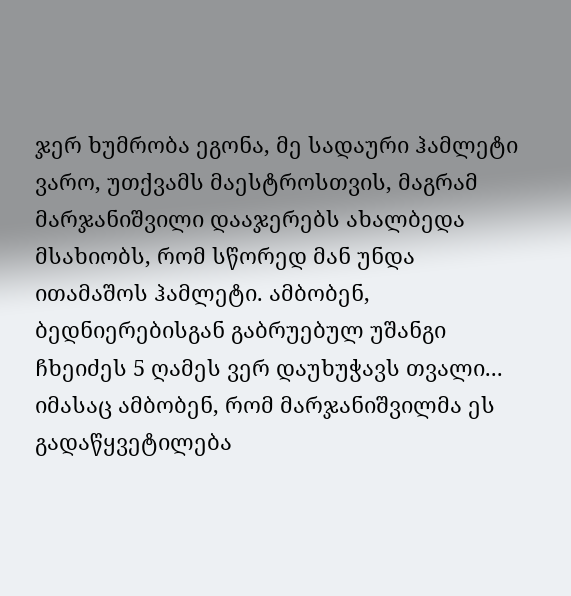ჯერ ხუმრობა ეგონა, მე სადაური ჰამლეტი ვარო, უთქვამს მაესტროსთვის, მაგრამ მარჯანიშვილი დააჯერებს ახალბედა მსახიობს, რომ სწორედ მან უნდა ითამაშოს ჰამლეტი. ამბობენ, ბედნიერებისგან გაბრუებულ უშანგი ჩხეიძეს 5 ღამეს ვერ დაუხუჭავს თვალი... იმასაც ამბობენ, რომ მარჯანიშვილმა ეს გადაწყვეტილება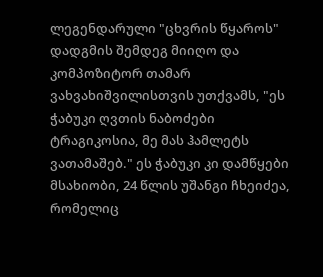ლეგენდარული "ცხვრის წყაროს" დადგმის შემდეგ მიიღო და კომპოზიტორ თამარ ვახვახიშვილისთვის უთქვამს, "ეს ჭაბუკი ღვთის ნაბოძები ტრაგიკოსია, მე მას ჰამლეტს ვათამაშებ." ეს ჭაბუკი კი დამწყები მსახიობი, 24 წლის უშანგი ჩხეიძეა, რომელიც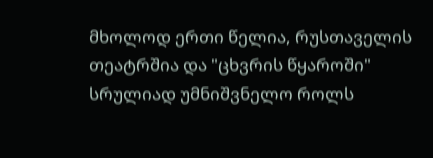მხოლოდ ერთი წელია, რუსთაველის თეატრშია და "ცხვრის წყაროში" სრულიად უმნიშვნელო როლს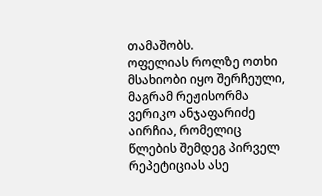თამაშობს.
ოფელიას როლზე ოთხი მსახიობი იყო შერჩეული, მაგრამ რეჟისორმა ვერიკო ანჯაფარიძე აირჩია, რომელიც წლების შემდეგ პირველ რეპეტიციას ასე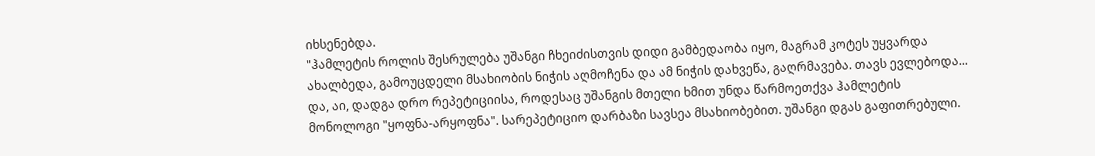იხსენებდა.
"ჰამლეტის როლის შესრულება უშანგი ჩხეიძისთვის დიდი გამბედაობა იყო, მაგრამ კოტეს უყვარდა ახალბედა, გამოუცდელი მსახიობის ნიჭის აღმოჩენა და ამ ნიჭის დახვეწა, გაღრმავება. თავს ევლებოდა... და, აი, დადგა დრო რეპეტიციისა, როდესაც უშანგის მთელი ხმით უნდა წარმოეთქვა ჰამლეტის მონოლოგი "ყოფნა-არყოფნა". სარეპეტიციო დარბაზი სავსეა მსახიობებით. უშანგი დგას გაფითრებული.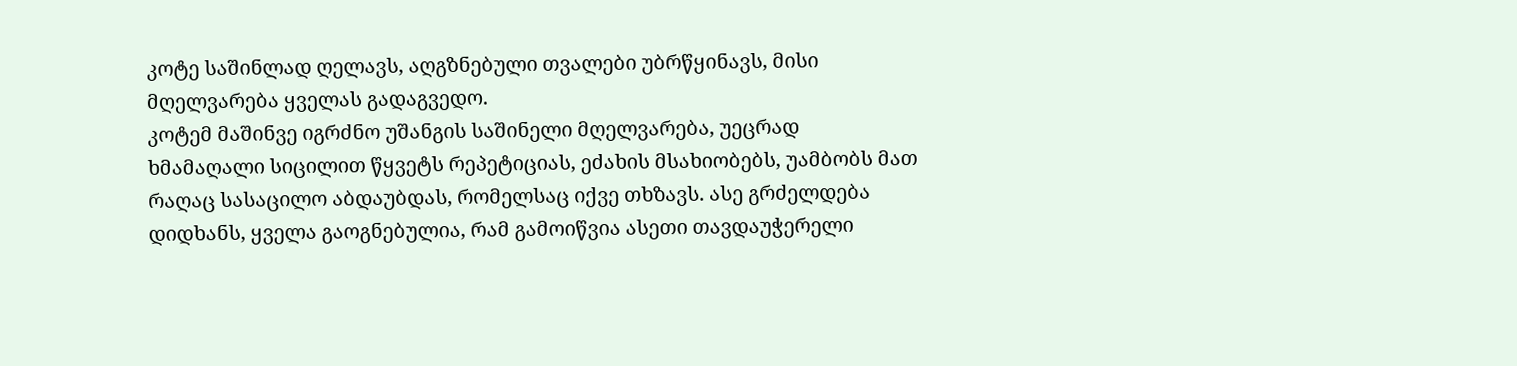კოტე საშინლად ღელავს, აღგზნებული თვალები უბრწყინავს, მისი მღელვარება ყველას გადაგვედო.
კოტემ მაშინვე იგრძნო უშანგის საშინელი მღელვარება, უეცრად ხმამაღალი სიცილით წყვეტს რეპეტიციას, ეძახის მსახიობებს, უამბობს მათ რაღაც სასაცილო აბდაუბდას, რომელსაც იქვე თხზავს. ასე გრძელდება დიდხანს, ყველა გაოგნებულია, რამ გამოიწვია ასეთი თავდაუჭერელი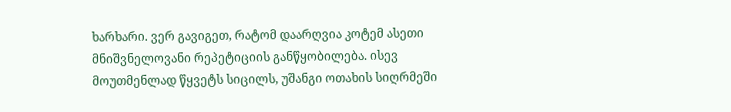ხარხარი. ვერ გავიგეთ, რატომ დაარღვია კოტემ ასეთი მნიშვნელოვანი რეპეტიციის განწყობილება. ისევ მოუთმენლად წყვეტს სიცილს, უშანგი ოთახის სიღრმეში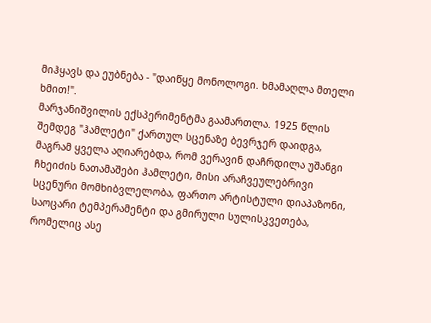მიჰყავს და ეუბნება - "დაიწყე მონოლოგი. ხმამაღლა მთელი ხმით!".
მარჯანიშვილის ექსპერიმენტმა გაამართლა. 1925 წლის შემდეგ "ჰამლეტი" ქართულ სცენაზე ბევრჯერ დაიდგა, მაგრამ ყველა აღიარებდა, რომ ვერავინ დაჩრდილა უშანგი ჩხეიძის ნათამაშები ჰამლეტი, მისი არაჩვეულებრივი სცენური მომხიბვლელობა, ფართო არტისტული დიაპაზონი, საოცარი ტემპერამენტი და გმირული სულისკვეთება, რომელიც ასე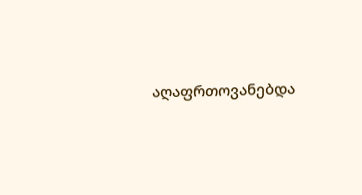აღაფრთოვანებდა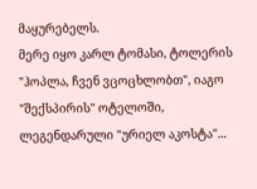მაყურებელს.
მერე იყო კარლ ტომასი, ტოლერის "ჰოპლა, ჩვენ ვცოცხლობთ", იაგო "შექსპირის" ოტელოში, ლეგენდარული "ურიელ აკოსტა"...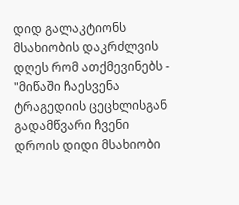დიდ გალაკტიონს მსახიობის დაკრძლვის დღეს რომ ათქმევინებს - "მიწაში ჩაესვენა ტრაგედიის ცეცხლისგან გადამწვარი ჩვენი დროის დიდი მსახიობი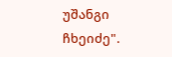უშანგი ჩხეიძე".